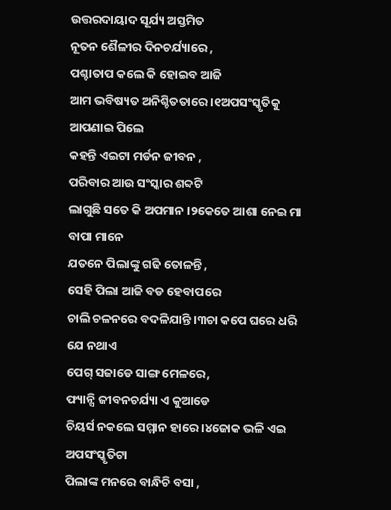ଉତ୍ତରଦାୟାଦ ସୂର୍ଯ୍ୟ ଅସ୍ତମିତ
ନୂତନ ଶୈଳୀର ଦିନଚର୍ଯ୍ୟାରେ ,
ପଶ୍ଚାତାପ କଲେ କି ହୋଇବ ଆଜି
ଆମ ଭବିଷ୍ୟତ ଅନିଶ୍ଚିତତାରେ ।୧ଅପସଂସ୍କୃତିକୁ ଆପଣାଇ ପିଲେ
କହନ୍ତି ଏଇଟା ମର୍ଡନ ଜୀବନ ,
ପରିବାର ଆଉ ସଂସ୍କାର ଶବ୍ଦଟି
ଲାଗୁଛି ସତେ କି ଅପମାନ ।୨କେତେ ଆଶା ନେଇ ମା ବାପା ମାନେ
ଯତନେ ପିଲାଙ୍କୁ ଗଢି ତୋଳନ୍ତି ,
ସେହି ପିଲା ଆଜି ବଡ ହେବାପରେ
ଚାଲି ଚଳନରେ ବଦଳିଯାନ୍ତି ।୩ଚା କପେ ଘରେ ଧରି ଯେ ନଥାଏ
ପେଗ୍ ସଜାଡେ ସାଙ୍ଗ ମେଳରେ,
ଫ୍ୟାନ୍ସି ଜୀବନଚର୍ଯ୍ୟା ଏ କୁଆଡେ
ଚିୟର୍ସ ନକଲେ ସମ୍ମାନ ହାରେ ।୪ଜୋକ ଭଳି ଏଇ ଅପସଂସ୍କୃତିଟା
ପିଲାଙ୍କ ମନରେ ବାନ୍ଧିଚି ବସା ,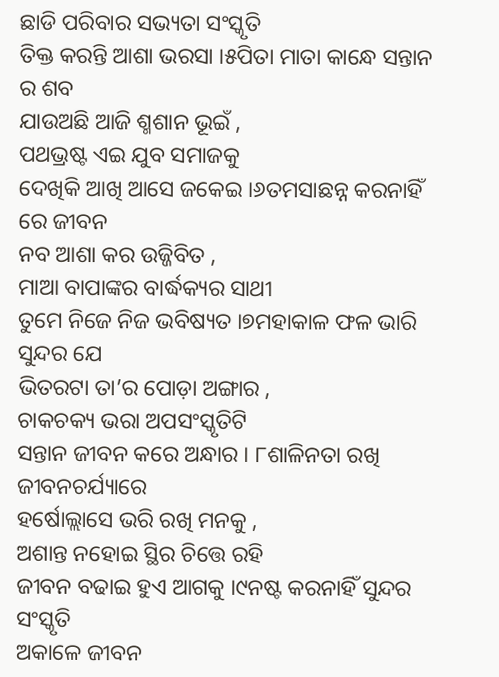ଛାଡି ପରିବାର ସଭ୍ୟତା ସଂସ୍କୃତି
ତିକ୍ତ କରନ୍ତି ଆଶା ଭରସା ।୫ପିତା ମାତା କାନ୍ଧେ ସନ୍ତାନ ର ଶବ
ଯାଉଅଛି ଆଜି ଶ୍ମଶାନ ଭୂଇଁ ,
ପଥଭ୍ରଷ୍ଟ ଏଇ ଯୁବ ସମାଜକୁ
ଦେଖିକି ଆଖି ଆସେ ଜକେଇ ।୬ତମସାଛନ୍ନ କରନାହିଁ ରେ ଜୀବନ
ନବ ଆଶା କର ଉଜ୍ଜିବିତ ,
ମାଆ ବାପାଙ୍କର ବାର୍ଦ୍ଧକ୍ୟର ସାଥୀ
ତୁମେ ନିଜେ ନିଜ ଭବିଷ୍ୟତ ।୭ମହାକାଳ ଫଳ ଭାରି ସୁନ୍ଦର ଯେ
ଭିତରଟା ତା’ର ପୋଡ଼ା ଅଙ୍ଗାର ,
ଚାକଚକ୍ୟ ଭରା ଅପସଂସ୍କୃତିଟି
ସନ୍ତାନ ଜୀବନ କରେ ଅନ୍ଧାର । ୮ଶାଳିନତା ରଖି ଜୀବନଚର୍ଯ୍ୟାରେ
ହର୍ଷୋଲ୍ଲାସେ ଭରି ରଖି ମନକୁ ,
ଅଶାନ୍ତ ନହୋଇ ସ୍ଥିର ଚିତ୍ତେ ରହି
ଜୀବନ ବଢାଇ ହୁଏ ଆଗକୁ ।୯ନଷ୍ଟ କରନାହିଁ ସୁନ୍ଦର ସଂସ୍କୃତି
ଅକାଳେ ଜୀବନ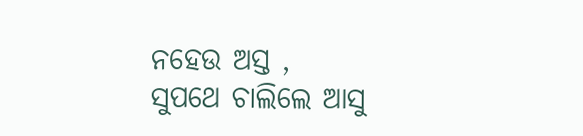ନହେଉ ଅସ୍ତ ,
ସୁପଥେ ଚାଲିଲେ ଆସୁ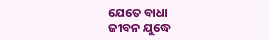ଯେତେ ବାଧା
ଜୀବନ ଯୁଦ୍ଧେ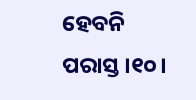ହେବନି ପରାସ୍ତ ।୧୦।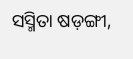ସସ୍ମିତା ଷଡ଼ଙ୍ଗୀ,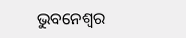ଭୁବନେଶ୍ୱର